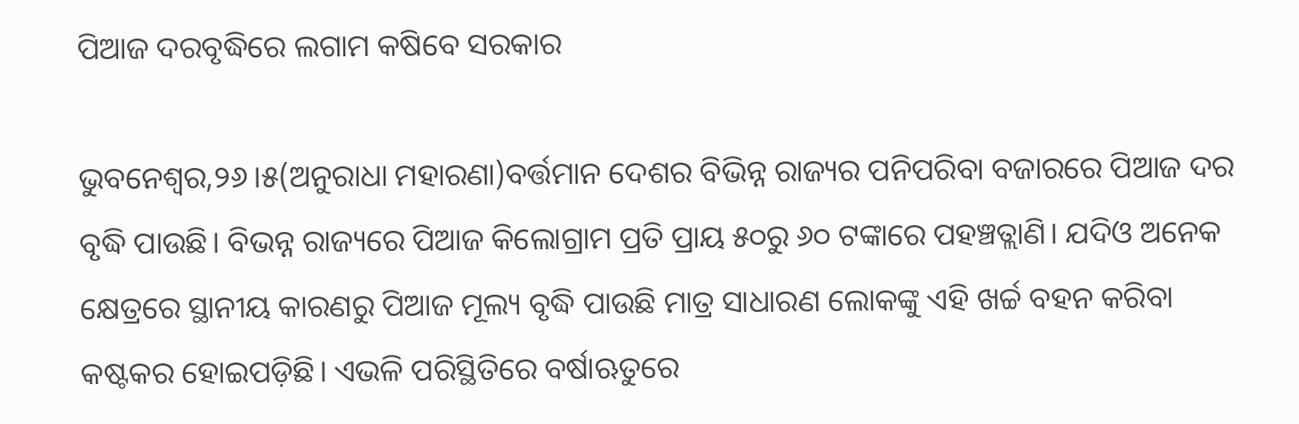ପିଆଜ ଦରବୃଦ୍ଧିରେ ଲଗାମ କଷିବେ ସରକାର

ଭୁବନେଶ୍ୱର,୨୬।୫(ଅନୁରାଧା ମହାରଣା)ବର୍ତ୍ତମାନ ଦେଶର ବିଭିନ୍ନ ରାଜ୍ୟର ପନିପରିବା ବଜାରରେ ପିଆଜ ଦର ବୃଦ୍ଧି ପାଉଛି। ବିଭନ୍ନ ରାଜ୍ୟରେ ପିଆଜ କିଲୋଗ୍ରାମ ପ୍ରତି ପ୍ରାୟ ୫୦ରୁ ୬୦ ଟଙ୍କାରେ ପହଞ୍ଚତ୍ଲାଣି। ଯଦିଓ ଅନେକ କ୍ଷେତ୍ରରେ ସ୍ଥାନୀୟ କାରଣରୁ ପିଆଜ ମୂଲ୍ୟ ବୃଦ୍ଧି ପାଉଛି ମାତ୍ର ସାଧାରଣ ଲୋକଙ୍କୁ ଏହି ଖର୍ଚ୍ଚ ବହନ କରିବା କଷ୍ଟକର ହୋଇପଡ଼ିଛି। ଏଭଳି ପରିସ୍ଥିତିରେ ବର୍ଷାଋତୁରେ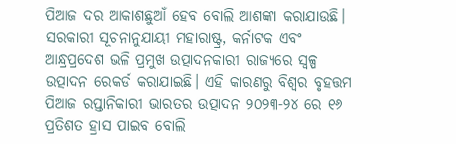ପିଆଜ ଦର ଆକାଶଛୁଆଁ ହେବ ବୋଲି ଆଶଙ୍କା କରାଯାଉଛି। ସରକାରୀ ସୂଚନାନୁଯାୟୀ ମହାରାଷ୍ଟ୍ର, କର୍ନାଟକ ଏବଂ ଆନ୍ଧ୍ରପ୍ରଦେଶ ଭଳି ପ୍ରମୁଖ ଉତ୍ପାଦନକାରୀ ରାଜ୍ୟରେ ସ୍ବଳ୍ପ ଉତ୍ପାଦନ ରେକର୍ଡ କରାଯାଇଛି। ଏହି କାରଣରୁ ବିଶ୍ୱର ବୃହତ୍ତମ ପିଆଜ ରପ୍ତାନିକାରୀ ଭାରତର ଉତ୍ପାଦନ ୨୦୨୩-୨୪ ରେ ୧୬ ପ୍ରତିଶତ ହ୍ରାସ ପାଇବ ବୋଲି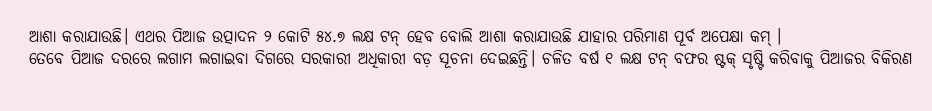ଆଶା କରାଯାଉଛି। ଏଥର ପିଆଜ ଉତ୍ପାଦନ ୨ କୋଟି ୫୪.୭ ଲକ୍ଷ ଟନ୍‌ ହେବ ବୋଲି ଆଶା କରାଯାଉଛି ଯାହାର ପରିମାଣ ପୂର୍ବ ଅପେକ୍ଷା କମ୍‌ ।
ତେବେ ପିଆଜ ଦରରେ ଲଗାମ ଲଗାଇବା ଦିଗରେ ସରକାରୀ ଅଧିକାରୀ ବଡ଼ ସୂଚନା ଦେଇଛନ୍ତି। ଚଳିତ ବର୍ଷ ୧ ଲକ୍ଷ ଟନ୍‌ ବଫର ଷ୍ଟକ୍‌ ସୃଷ୍ଟି କରିବାକୁ ପିଆଜର ବିକିରଣ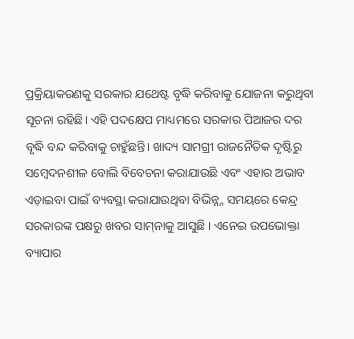ପ୍ରକ୍ରିୟାକରଣକୁ ସରକାର ଯଥେଷ୍ଟ ବୃଦ୍ଧି କରିବାକୁ ଯୋଜନା କରୁଥିବା ସୂଚନା ରହିଛି। ଏହି ପଦକ୍ଷେପ ମାଧ୍ୟମରେ ସରକାର ପିଆଜର ଦର ବୃଦ୍ଧି ବନ୍ଦ କରିବାକୁ ଚାହୁଁଛନ୍ତି। ଖାଦ୍ୟ ସାମଗ୍ରୀ ରାଜନୈତିକ ଦୃଷ୍ଟିରୁ ସମ୍ବେଦନଶୀଳ ବୋଲି ବିବେଚନା କରାଯାଉଛି ଏବଂ ଏହାର ଅଭାବ ଏଡ଼ାଇବା ପାଇଁ ବ୍ୟବସ୍ଥା କରାଯାଉଥିବା ବିଭିନ୍ନ୍ନ ସମୟରେ କେନ୍ଦ୍ର ସରକାରଙ୍କ ପକ୍ଷରୁ ଖବର ସାମ୍‌ନାକୁ ଆସୁଛି । ଏନେଇ ଉପଭୋକ୍ତା ବ୍ୟାପାର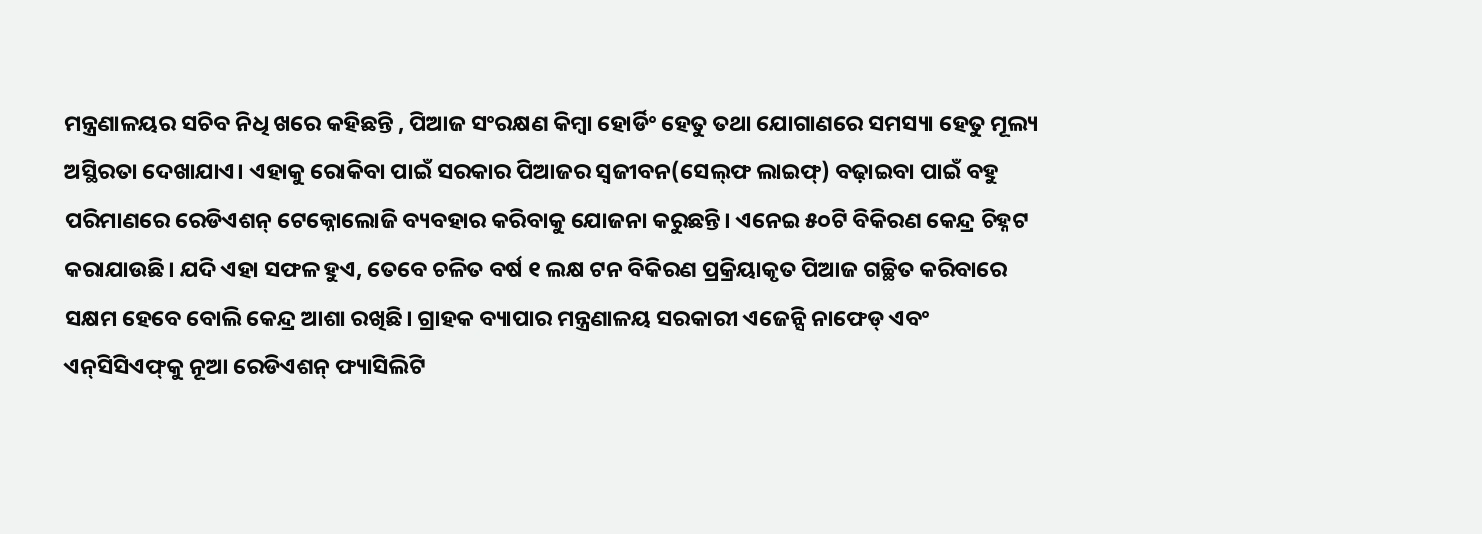ମନ୍ତ୍ରଣାଳୟର ସଚିବ ନିଧି ଖରେ କହିଛନ୍ତି , ପିଆଜ ସଂରକ୍ଷଣ କିମ୍ବା ହୋର୍ଡିଂ ହେତୁ ତଥା ଯୋଗାଣରେ ସମସ୍ୟା ହେତୁ ମୂଲ୍ୟ ଅସ୍ଥିରତା ଦେଖାଯାଏ। ଏହାକୁ ରୋକିବା ପାଇଁ ସରକାର ପିଆଜର ସ୍ବଜୀବନ(ସେଲ୍‌ଫ ଲାଇଫ୍‌) ବଢ଼ାଇବା ପାଇଁ ବହୁ ପରିମାଣରେ ରେଡିଏଶନ୍‌ ଟେକ୍ନୋଲୋଜି ବ୍ୟବହାର କରିବାକୁ ଯୋଜନା କରୁଛନ୍ତି। ଏନେଇ ୫୦ଟି ବିକିରଣ କେନ୍ଦ୍ର ଚିହ୍ନଟ କରାଯାଉଛି। ଯଦି ଏହା ସଫଳ ହୁଏ, ତେବେ ଚଳିତ ବର୍ଷ ୧ ଲକ୍ଷ ଟନ ବିକିରଣ ପ୍ରକ୍ରିୟାକୃତ ପିଆଜ ଗଚ୍ଛିତ କରିବାରେ ସକ୍ଷମ ହେବେ ବୋଲି କେନ୍ଦ୍ର ଆଶା ରଖିଛି। ଗ୍ରାହକ ବ୍ୟାପାର ମନ୍ତ୍ରଣାଳୟ ସରକାରୀ ଏଜେନ୍ସି ନାଫେଡ୍‌ ଏବଂ ଏନ୍‌ସିସିଏଫ୍‌କୁ ନୂଆ ରେଡିଏଶନ୍‌ ଫ୍ୟାସିଲିଟି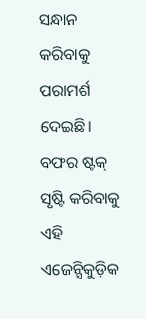ସନ୍ଧାନ କରିବାକୁ ପରାମର୍ଶ ଦେଇଛି। ବଫର ଷ୍ଟକ୍‌ ସୃଷ୍ଟି କରିବାକୁ ଏହି ଏଜେନ୍ସିକୁଡ଼ିକ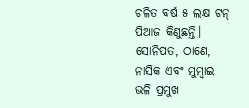ଚଳିତ ବର୍ଷ ୫ ଲକ୍ଷ ଟନ୍‌ ପିଆଜ କିଣୁଛନ୍ତି। ସୋନିପତ, ଠାଣେ, ନାସିକ ଏବଂ ମୁମ୍ବାଇ ଭଳି ପ୍ରମୁଖ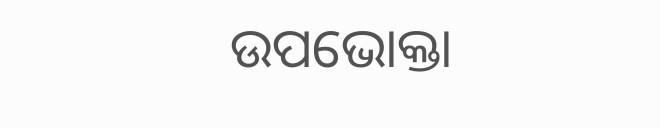ଉପଭୋକ୍ତା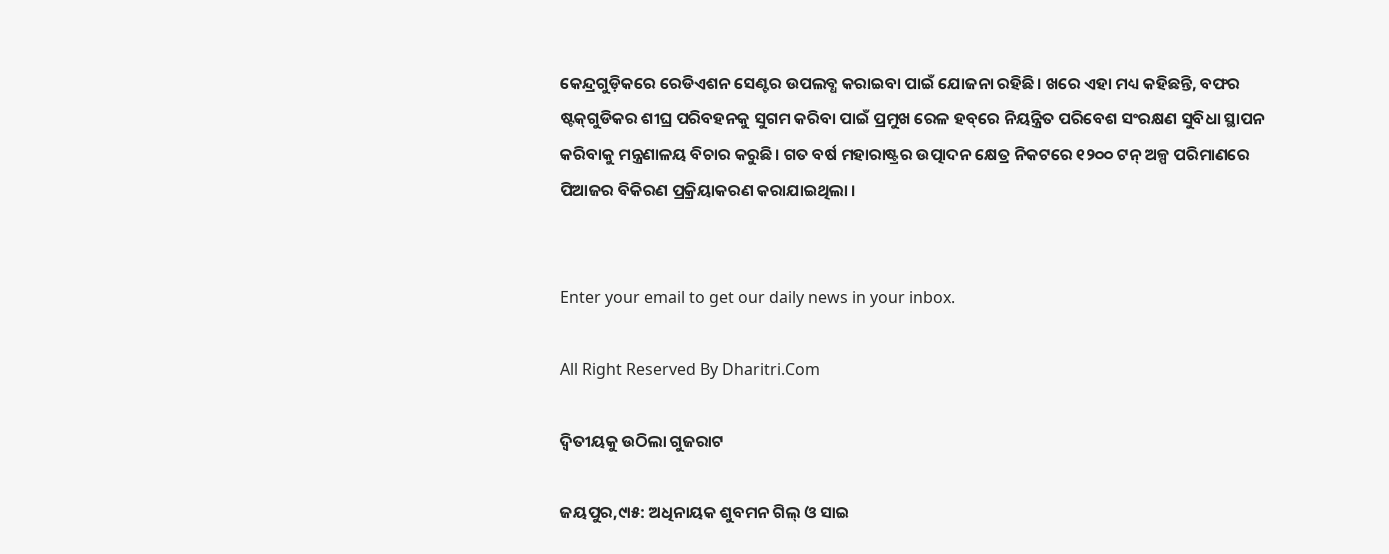କେନ୍ଦ୍ରଗୁଡ଼ିକରେ ରେଡିଏଶନ ସେଣ୍ଟର ଉପଲବ୍ଧ କରାଇବା ପାଇଁ ଯୋଜନା ରହିଛି। ଖରେ ଏହା ମଧ୍ୟ କହିଛନ୍ତି, ବଫର ଷ୍ଟକ୍‌ଗୁଡିକର ଶୀଘ୍ର ପରିବହନକୁ ସୁଗମ କରିବା ପାଇଁ ପ୍ରମୁଖ ରେଳ ହବ୍‌ରେ ନିୟନ୍ତ୍ରିତ ପରିବେଶ ସଂରକ୍ଷଣ ସୁବିଧା ସ୍ଥାପନ କରିବାକୁ ମନ୍ତ୍ରଣାଳୟ ବିଚାର କରୁଛି। ଗତ ବର୍ଷ ମହାରାଷ୍ଟ୍ରର ଉତ୍ପାଦନ କ୍ଷେତ୍ର ନିକଟରେ ୧୨୦୦ ଟନ୍‌ ଅଳ୍ପ ପରିମାଣରେ ପିଆଜର ବିକିରଣ ପ୍ରକ୍ରିୟାକରଣ କରାଯାଇଥିଲା ।


Enter your email to get our daily news in your inbox.

All Right Reserved By Dharitri.Com

ଦ୍ୱିତୀୟକୁ ଉଠିଲା ଗୁଜରାଟ

ଜୟପୁର,୯ା୫: ଅଧିନାୟକ ଶୁବମନ ଗିଲ୍‌ ଓ ସାଇ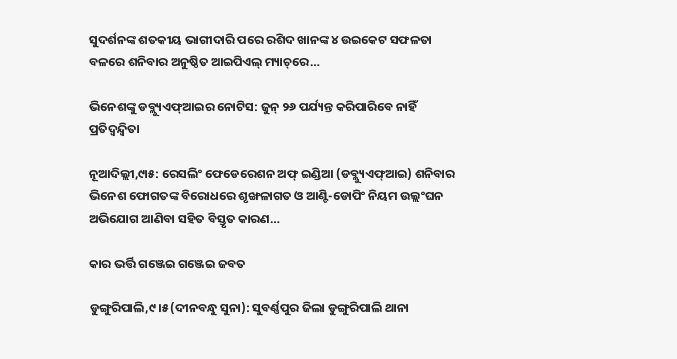ସୁଦର୍ଶନଙ୍କ ଶତକୀୟ ଭାଗୀଦାରି ପରେ ରଶିଦ ଖାନଙ୍କ ୪ ଉଇକେଟ ସଫଳତା ବଳରେ ଶନିବାର ଅନୁଷ୍ଠିତ ଆଇପିଏଲ୍‌ ମ୍ୟାଚ୍‌ରେ…

ଭିନେଶଙ୍କୁ ଡବ୍ଲ୍ୟୁଏଫ୍‌ଆଇର ନୋଟିସ: ଜୁନ୍‌ ୨୬ ପର୍ଯ୍ୟନ୍ତ କରିପାରିବେ ନାହିଁ ପ୍ରତିଦ୍ୱନ୍ଦ୍ୱିତା

ନୂଆଦିଲ୍ଲୀ,୯ା୫: ରେସଲିଂ ଫେଡେରେଶନ ଅଫ୍‌ ଇଣ୍ଡିଆ (ଡବ୍ଲ୍ୟୁଏଫ୍‌ଆଇ) ଶନିବାର ଭିନେଶ ଫୋଗତଙ୍କ ବିରୋଧରେ ଶୃଙ୍ଖଳାଗତ ଓ ଆଣ୍ଟି-ଡୋପିଂ ନିୟମ ଉଲ୍ଲଂଘନ ଅଭିଯୋଗ ଆଣିବା ସହିତ ବିସ୍ତୃତ କାରଣ…

କାର ଭର୍ତ୍ତି ଗଞ୍ଜେଇ ଗଞ୍ଜେଇ ଜବତ

ଡୁଙ୍ଗୁରିପାଲି,୯।୫(ଦୀନବନ୍ଧୁ ସୁନା): ସୁବର୍ଣ୍ଣପୁର ଜିଲା ଡୁଙ୍ଗୁରିପାଲି ଥାନା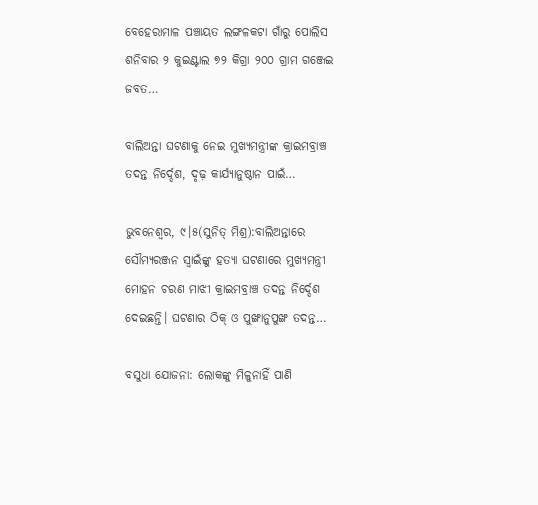ବେହେରାମାଳ ପଞ୍ଚାୟତ ଲଙ୍ଗଳକଟା ଗାଁରୁ ପୋଲିସ ଶନିବାର ୨ କୁଇଣ୍ଟାଲ ୭୨ କିଗ୍ରା ୨୦୦ ଗ୍ରାମ ଗଞ୍ଜେଇ ଜବତ…

ବାଲିଅନ୍ତା ଘଟଣାକୁ ନେଇ ମୁଖ୍ୟମନ୍ତ୍ରୀଙ୍କ କ୍ରାଇମବ୍ରାଞ୍ଚ ତଦନ୍ତ ନିର୍ଦ୍ଦେଶ, ଦୃଢ଼ କାର୍ଯ୍ୟାନୁଷ୍ଠାନ ପାଇଁ…

ଭୁବନେଶ୍ୱର, ୯।୫(ସୁନିତ୍‌ ମିଶ୍ର):ବାଲିଅନ୍ତାରେ ସୌମ୍ୟରଞ୍ଜନ ସ୍ବାଇଁଙ୍କୁ ହତ୍ୟା ଘଟଣାରେ ମୁଖ୍ୟମନ୍ତ୍ରୀ ମୋହନ ଚରଣ ମାଝୀ କ୍ରାଇମବ୍ରାଞ୍ଚ ତଦନ୍ତ ନିର୍ଦ୍ଦେଶ ଦେଇଛନ୍ତି। ଘଟଣାର ଠିକ୍‌ ଓ ପୁଙ୍ଖାନୁପୁଙ୍ଖ ତଦନ୍ତ…

ବସୁଧା ଯୋଜନା: ଲୋକଙ୍କୁ ମିଳୁନାହିଁ ପାଣି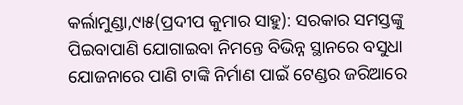କର୍ଲାମୁଣ୍ଡା,୯ା୫(ପ୍ରଦୀପ କୁମାର ସାହୁ): ସରକାର ସମସ୍ତଙ୍କୁ ପିଇବାପାଣି ଯୋଗାଇବା ନିମନ୍ତେ ବିଭିନ୍ନ ସ୍ଥାନରେ ବସୁଧା ଯୋଜନାରେ ପାଣି ଟାଙ୍କି ନିର୍ମାଣ ପାଇଁ ଟେଣ୍ଡର ଜରିଆରେ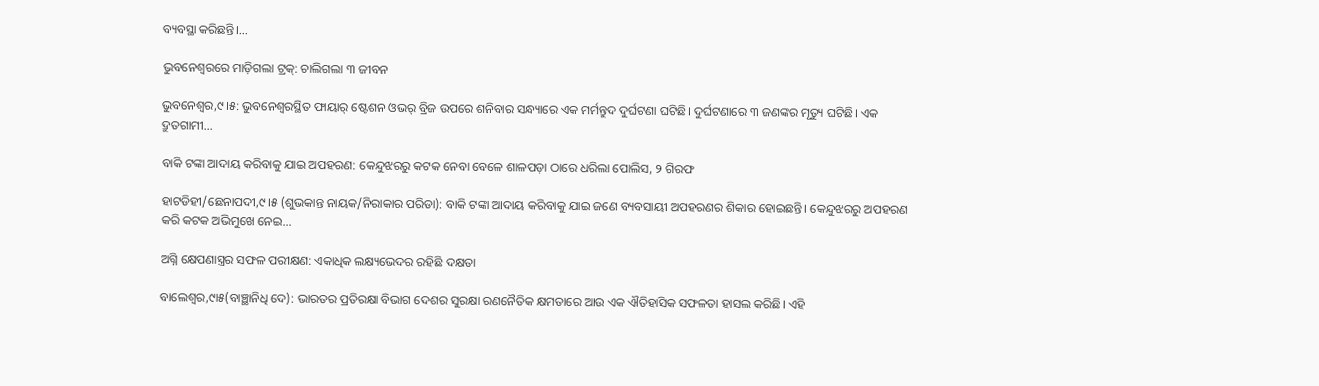ବ୍ୟବସ୍ଥା କରିଛନ୍ତି।…

ଭୁବନେଶ୍ୱରରେ ମାଡ଼ିଗଲା ଟ୍ରକ୍‌: ଚାଲିଗଲା ୩ ଜୀବନ

ଭୁବନେଶ୍ୱର,୯।୫: ଭୁବନେଶ୍ୱରସ୍ଥିତ ଫାୟାର୍‌ ଷ୍ଟେଶନ ଓଭର୍‌ ବ୍ରିଜ ଉପରେ ଶନିବାର ସନ୍ଧ୍ୟାରେ ଏକ ମର୍ମନ୍ତୁଦ ଦୁର୍ଘଟଣା ଘଟିଛି। ଦୁର୍ଘଟଣାରେ ୩ ଜଣଙ୍କର ମୃତ୍ୟୁ ଘଟିଛି। ଏକ ଦ୍ରୁତଗାମୀ…

ବାକି ଟଙ୍କା ଆଦାୟ କରିବାକୁ ଯାଇ ଅପହରଣ: କେନ୍ଦୁଝରରୁ କଟକ ନେବା ବେଳେ ଶାଳପଡ଼ା ଠାରେ ଧରିଲା ପୋଲିସ, ୨ ଗିରଫ

ହାଟଡିହୀ/ଛେନାପଦୀ,୯।୫ (ଶୁଭକାନ୍ତ ନାୟକ/ନିରାକାର ପରିଡା): ବାକି ଟଙ୍କା ଆଦାୟ କରିବାକୁ ଯାଇ ଜଣେ ବ୍ୟବସାୟୀ ଅପହରଣର ଶିକାର ହୋଇଛନ୍ତି। କେନ୍ଦୁଝରରୁ ଅପହରଣ କରି କଟକ ଅଭିମୁଖେ ନେଇ…

ଅଗ୍ନି କ୍ଷେପଣାସ୍ତ୍ରର ସଫଳ ପରୀକ୍ଷଣ: ଏକାଧିକ ଲକ୍ଷ୍ୟଭେଦର ରହିଛି ଦକ୍ଷତା

ବାଲେଶ୍ୱର,୯ା୫(ବାଞ୍ଛାନିଧି ଦେ): ଭାରତର ପ୍ରତିରକ୍ଷା ବିଭାଗ ଦେଶର ସୁରକ୍ଷା ରଣନୈତିକ କ୍ଷମତାରେ ଆଉ ଏକ ଐତିହାସିକ ସଫଳତା ହାସଲ କରିଛି। ଏହି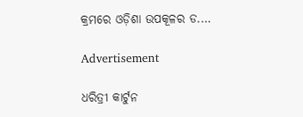କ୍ରମରେ ଓଡ଼ିଶା ଉପକୂଳର ଡ.…

Advertisement

ଧରିତ୍ରୀ କାର୍ଟୁନ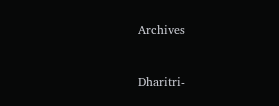Archives



Dharitri-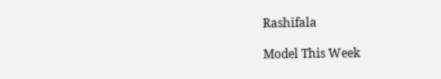Rashifala

Model This Week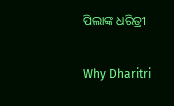ପିଲାଙ୍କ ଧରିତ୍ରୀ

Why Dharitri